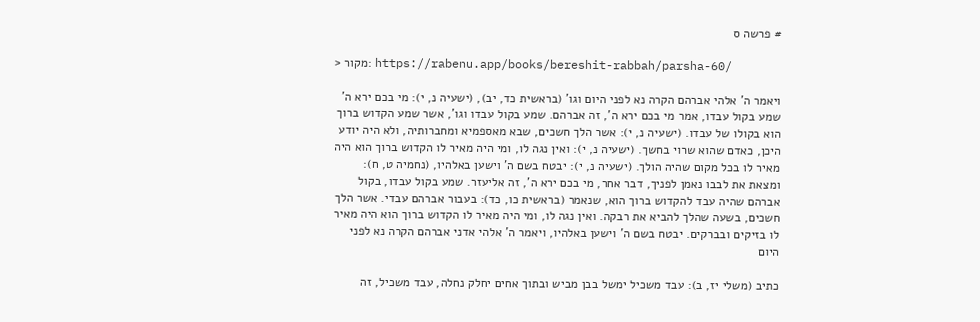# פרשה ס

> מקור: https://rabenu.app/books/bereshit-rabbah/parsha-60/

ויאמר ה' אלהי אברהם הקרה נא לפני היום וגו' (בראשית כד, יב), (ישעיה נ, י): מי בכם ירא ה' שמע בקול עבדו, אמר מי בכם ירא ה', זה אברהם. שמע בקול עבדו וגו', אשר שמע הקדוש ברוך הוא בקולו של עבדו. (ישעיה נ, י): אשר הלך חשכים, שבא מאספמיא ומחברותיה, ולא היה יודע היכן, כאדם שהוא שרוי בחשך. (ישעיה נ, י): ואין נגה לו, ומי היה מאיר לו הקדוש ברוך הוא היה מאיר לו בכל מקום שהיה הולך. (ישעיה נ, י): יבטח בשם ה' וישען באלהיו, (נחמיה ט, ח): ומצאת את לבבו נאמן לפניך, דבר אחר, מי בכם ירא ה', זה אליעזר. שמע בקול עבדו, בקול אברהם שהיה עבד להקדוש ברוך הוא, שנאמר (בראשית כו, כד): בעבור אברהם עבדי. אשר הלך חשכים, בשעה שהלך להביא את רבקה. ואין נגה לו, ומי היה מאיר לו הקדוש ברוך הוא היה מאיר לו בזיקים ובברקים. יבטח בשם ה' וישען באלהיו, ויאמר ה' אלהי אדני אברהם הקרה נא לפני היום

כתיב (משלי יז, ב): עבד משכיל ימשל בבן מביש ובתוך אחים יחלק נחלה, עבד משכיל, זה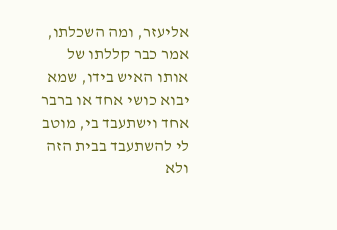אליעזר, ומה השכלתו, אמר כבר קללתו של אותו האיש בידו, שמא יבוא כושי אחד או ברבר אחד וישתעבד בי, מוטב לי להשתעבד בבית הזה ולא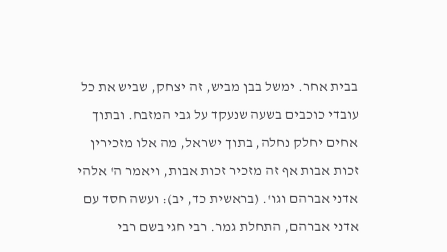בבית אחר. ימשל בבן מביש, זה יצחק, שביש את כל עובדי כוכבים בשעה שנעקד על גבי המזבח. ובתוך אחים יחלק נחלה, בתוך ישראל, מה אלו מזכירין זכות אבות אף זה מזכיר זכות אבות, ויאמר ה' אלהי אדני אברהם וגו'. (בראשית כד, יב): ועשה חסד עם אדני אברהם, התחלת גמר. רבי חגי בשם רבי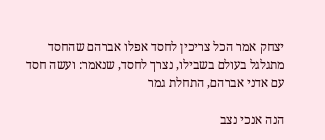יצחק אמר הכל צריכין לחסד אפלו אברהם שהחסד מתגלגל בעולם בשבילו, נצרך לחסד, שנאמר: ועשה חסד עם אדני אברהם, התחלת גמר

הנה אנכי נצב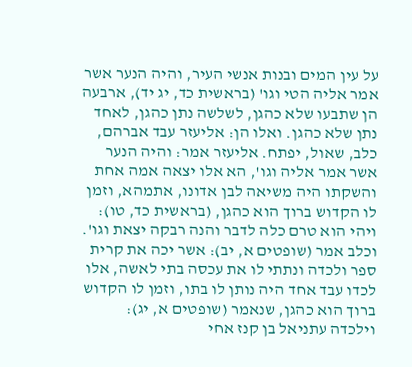על עין המים ובנות אנשי העיר, והיה הנער אשר אמר אליה הטי וגו' (בראשית כד, יג יד), ארבעה הן שתבעו שלא כהגן, לשלשה נתן כהגן, לאחד נתן שלא כהגן. ואלו הן: אליעזר עבד אברהם, כלב, שאול, יפתח. אליעזר אמר: והיה הנער אשר אמר אליה וגו', הא אלו יצאה אמה אחת והשקתו היה משיאה לבן אדונו, אתמהא, וזמן לו הקדוש ברוך הוא כהגן, (בראשית כד, טו): ויהי הוא טרם כלה לדבר והנה רבקה יצאת וגו'. וכלב אמר (שופטים א, יב): אשר יכה את קרית ספר ולכדה ונתתי לו את עכסה בתי לאשה, אלו לכדו עבד אחד היה נותן לו בתו, וזמן לו הקדוש ברוך הוא כהגן, שנאמר (שופטים א, יג): וילכדה עתניאל בן קנז אחי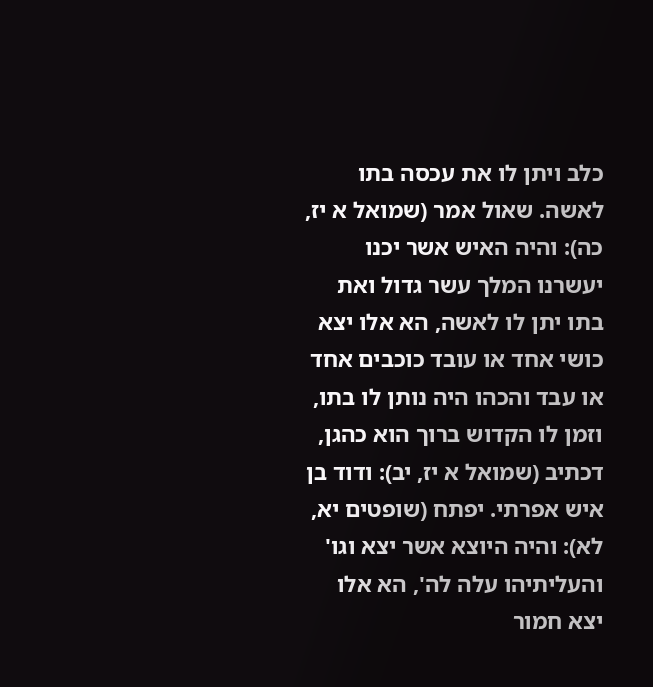כלב ויתן לו את עכסה בתו לאשה. שאול אמר (שמואל א יז, כה): והיה האיש אשר יכנו יעשרנו המלך עשר גדול ואת בתו יתן לו לאשה, הא אלו יצא כושי אחד או עובד כוכבים אחד או עבד והכהו היה נותן לו בתו, וזמן לו הקדוש ברוך הוא כהגן, דכתיב (שמואל א יז, יב): ודוד בן איש אפרתי. יפתח (שופטים יא, לא): והיה היוצא אשר יצא וגו' והעליתיהו עלה לה', הא אלו יצא חמור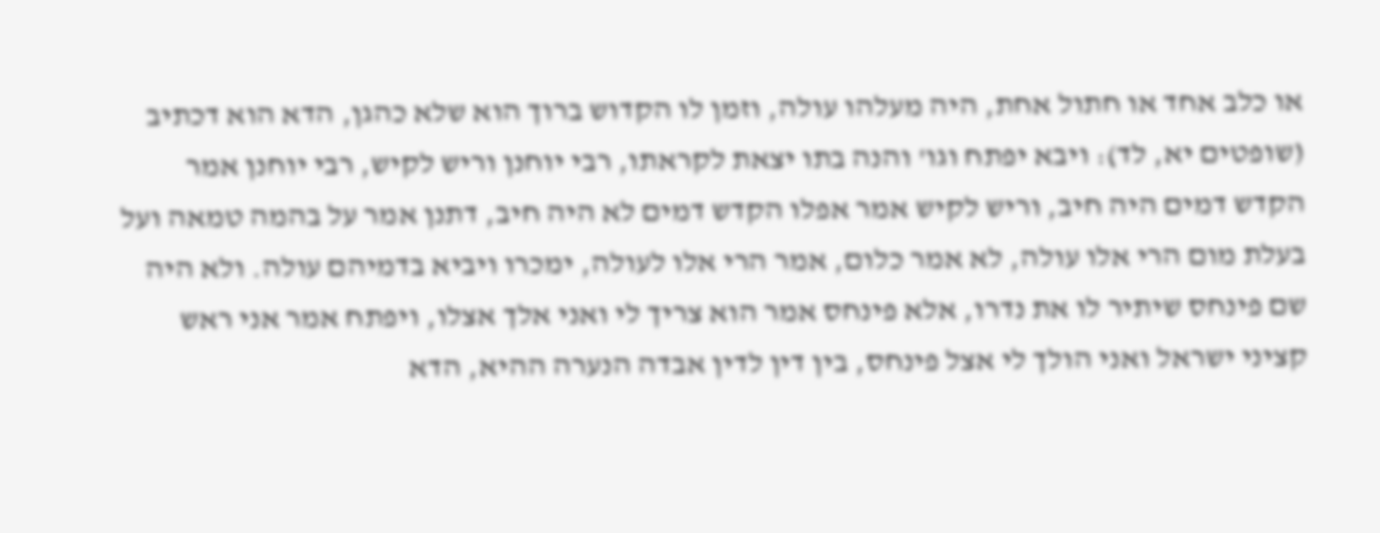או כלב אחד או חתול אחת, היה מעלהו עולה, וזמן לו הקדוש ברוך הוא שלא כהגן, הדא הוא דכתיב (שופטים יא, לד): ויבא יפתח וגו' והנה בתו יצאת לקראתו, רבי יוחנן וריש לקיש, רבי יוחנן אמר הקדש דמים היה חיב, וריש לקיש אמר אפלו הקדש דמים לא היה חיב, דתנן אמר על בהמה טמאה ועל בעלת מום הרי אלו עולה, לא אמר כלום, אמר הרי אלו לעולה, ימכרו ויביא בדמיהם עולה. ולא היה שם פינחס שיתיר לו את נדרו, אלא פינחס אמר הוא צריך לי ואני אלך אצלו, ויפתח אמר אני ראש קציני ישראל ואני הולך לי אצל פינחס, בין דין לדין אבדה הנערה ההיא, הדא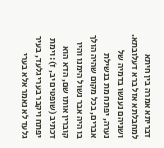דבריתא אמרה בין חיתא למחבלתא אזל ברא דעלובתא. ושניהם נענשו בדמיה של נערה, יפתח מת בנשילת אברים, בכל מקום שהיה הולך בו היה אבר נשול הימנו והיו קוברין אותו שם, הדא הוא דכתיב (שופטים יב, ז): וימת יפתח ויקבר בערי גלעד, בעיר גלעד לא נאמר אלא בערי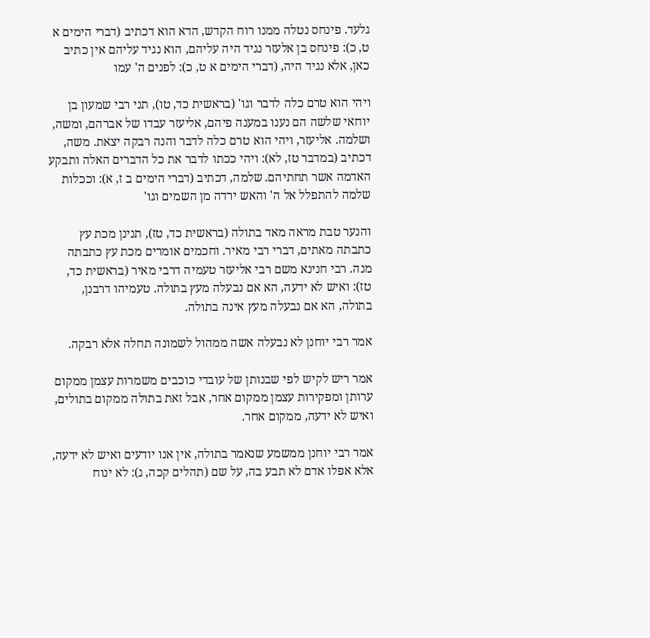גלעד. פינחס נטלה ממנו רוח הקדש, הדא הוא דכתיב (דברי הימים א ט, כ): פינחס בן אלעזר נגיד היה עליהם, הוא נגיד עליהם אין כתיב כאן, אלא נגיד היה, (דברי הימים א ט, כ): לפנים ה' עמו

ויהי הוא טרם כלה לדבר וגו' (בראשית כד, טו), תני רבי שמעון בן יוחאי שלשה הם נענו במענה פיהם, אליעזר עבדו של אברהם, ומשה, ושלמה. אליעזר, ויהי הוא טרם כלה לדבר והנה רבקה יצאת. משה, דכתיב (במדבר טז, לא): ויהי ככתו לדבר את כל הדברים האלה ותבקע האדמה אשר תחתיהם. שלמה, דכתיב (דברי הימים ב ז, א): וככלות שלמה להתפלל אל ה' והאש ירדה מן השמים וגו'

והנער טבת מראה מאד בתולה (בראשית כד, טז), תנינן מכת עץ כתבתה מאתים, דברי רבי מאיר. וחכמים אומרים מכת עץ כתבתה מנה. רבי חנינא משם רבי אליעזר טעמיה דרבי מאיר (בראשית כד, טז): ואיש לא ידעה, הא אם נבעלה מעץ בתולה. טעמיהו דרבנן, בתולה, הא אם נבעלה מעץ אינה בתולה.

אמר רבי יוחנן לא נבעלה אשה ממהול לשמונה תחלה אלא רבקה.

אמר ריש לקיש לפי שבנותן של עובדי כוכבים משמרות עצמן ממקום ערותן ומפקירות עצמן ממקום אחר, אבל זאת בתולה ממקום בתולים, ואיש לא ידעה, ממקום אחר.

אמר רבי יוחנן ממשמע שנאמר בתולה, אין אנו יודעים ואיש לא ידעה, אלא אפלו אדם לא תבע בה, על שם (תהלים קכה, ג): לא ינוח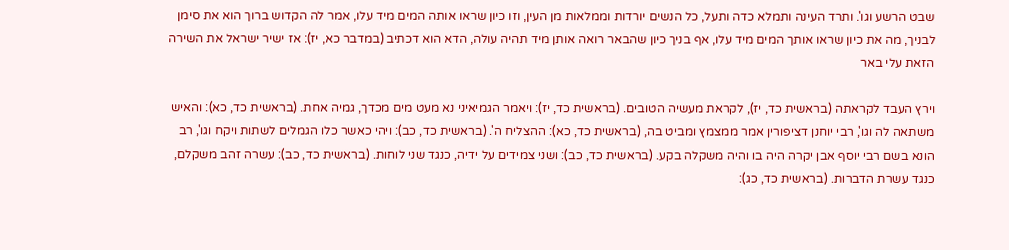שבט הרשע וגו'. ותרד העינה ותמלא כדה ותעל, כל הנשים יורדות וממלאות מן העין, וזו כיון שראו אותה המים מיד עלו, אמר לה הקדוש ברוך הוא את סימן לבניך, מה את כיון שראו אותך המים מיד עלו, אף בניך כיון שהבאר רואה אותן מיד תהיה עולה, הדא הוא דכתיב (במדבר כא, יז): אז ישיר ישראל את השירה הזאת עלי באר

וירץ העבד לקראתה (בראשית כד, יז), לקראת מעשיה הטובים. (בראשית כד, יז): ויאמר הגמיאיני נא מעט מים מכדך, גמיה אחת. (בראשית כד, כא): והאיש משתאה לה וגו', רבי יוחנן דציפורין אמר ממצמץ ומביט בה, (בראשית כד, כא): ההצליח ה'. (בראשית כד, כב): ויהי כאשר כלו הגמלים לשתות ויקח וגו', רב הונא בשם רבי יוסף אבן יקרה היה בו והיה משקלה בקע. (בראשית כד, כב): ושני צמידים על ידיה, כנגד שני לוחות. (בראשית כד, כב): עשרה זהב משקלם, כנגד עשרת הדברות. (בראשית כד, כג):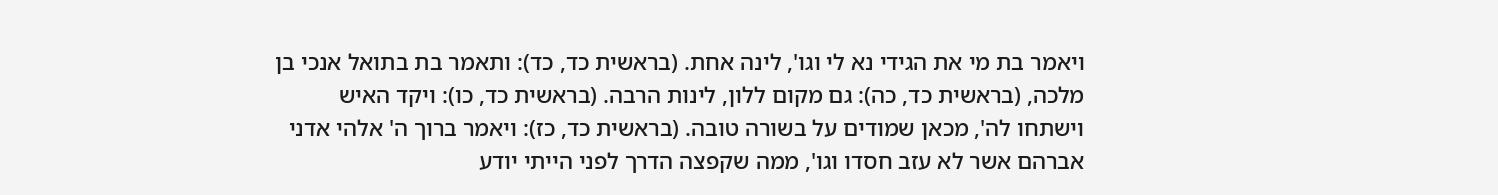ויאמר בת מי את הגידי נא לי וגו', לינה אחת. (בראשית כד, כד): ותאמר בת בתואל אנכי בן מלכה, (בראשית כד, כה): גם מקום ללון, לינות הרבה. (בראשית כד, כו): ויקד האיש וישתחו לה', מכאן שמודים על בשורה טובה. (בראשית כד, כז): ויאמר ברוך ה' אלהי אדני אברהם אשר לא עזב חסדו וגו', ממה שקפצה הדרך לפני הייתי יודע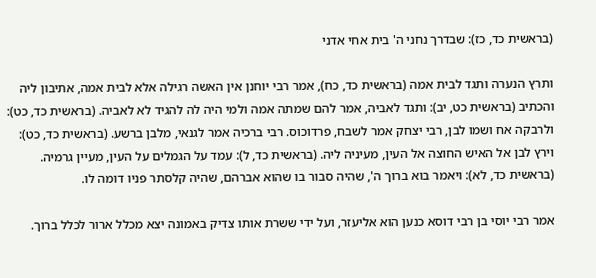(בראשית כד, כז): שבדרך נחני ה' בית אחי אדני

ותרץ הנערה ותגד לבית אמה (בראשית כד, כח), אמר רבי יוחנן אין האשה רגילה אלא לבית אמה, אתיבון ליה והכתיב (בראשית כט, יב): ותגד לאביה, אמר להם שמתה אמה ולמי היה לה להגיד לא לאביה. (בראשית כד, כט): ולרבקה אח ושמו לבן, רבי יצחק אמר לשבח, פרדוכוס. רבי ברכיה אמר לגנאי, מלבן ברשע. (בראשית כד, כט): וירץ לבן אל האיש החוצה אל העין, מעיניה ליה. (בראשית כד, ל): עמד על הגמלים על העין, מעיין גרמיה. (בראשית כד, לא): ויאמר בוא ברוך ה', שהיה סבור בו שהוא אברהם, שהיה קלסתר פניו דומה לו.

אמר רבי יוסי בן רבי דוסא כנען הוא אליעזר, ועל ידי ששרת אותו צדיק באמונה יצא מכלל ארור לכלל ברוך.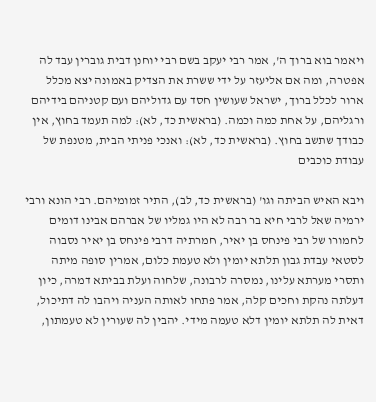ויאמר בוא ברוך ה', אמר רבי יעקב בשם רבי יוחנן דבית גוברין עבד לה אפטרה, ומה אם אליעזר על ידי ששרת את הצדיק באמונה יצא מכלל ארור לכלל ברוך, ישראל שעושין חסד עם גדוליהם ועם קטניהם בידיהם ורגליהם, על אחת כמה וכמה. (בראשית כד, לא): למה תעמד בחוץ, אין כבודך שתשב בחוץ. (בראשית כד, לא): ואנכי פניתי הבית, מטנפת של עבודת כוכבים

ויבא האיש הביתה וגו' (בראשית כד, לב), התיר זמומיהם. רבי הונא ורבי ירמיה שאל לרבי חיא בר רבה לא היו גמליו של אברהם אבינו דומים לחמורו של רבי פינחס בן יאיר, חמרתיה דרבי פינחס בן יאיר נסבוה לסטאי עבדת גבון תלתא יומין ולא טעמת כלום, אמרין סופה מיתה ותסרי מערתא עלינו, נמסרה לרבונה, שלחוה ועלת בביתא דמרה, כיון דעלתה נהקת וחכים קלה, אמר פתחו לאותה העניה ויהבו לה דתיכול, דאית לה תלתא יומין דלא טעמה מידי. יהבין לה שעורין לא טעמתון,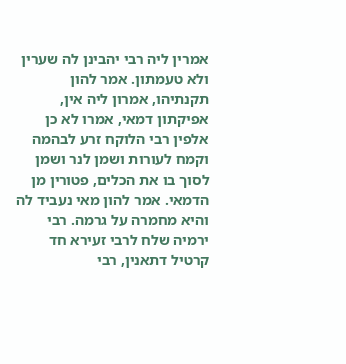אמרין ליה רבי יהבינן לה שערין ולא טעמתון. אמר להון תקנתיהו, אמרון ליה אין, אפיקתון דמאי, אמרו לא כן אלפין רבי הלוקח זרע לבהמה וקמח לעורות ושמן לנר ושמן לסוך בו את הכלים, פטורין מן הדמאי. אמר להון מאי נעביד לה והיא מחמרה על גרמה. רבי ירמיה שלח לרבי זעירא חד קרטיל דתאנין, רבי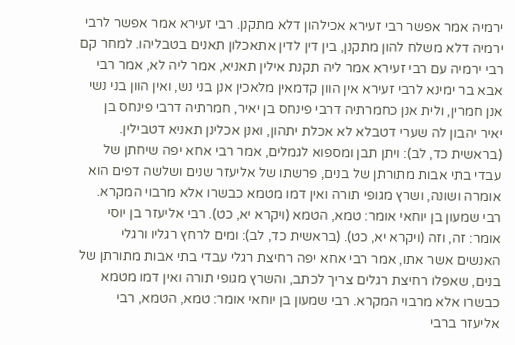ירמיה אמר אפשר רבי זעירא אכילהון דלא מתקנן. רבי זעירא אמר אפשר לרבי ירמיה דלא משלח להון מתקנן, בין דין לדין אתאכלון תאנים בטבליהו. למחר קם רבי ירמיה עם רבי זעירא אמר ליה תקנת אילין תאניא, אמר ליה לא, אמר רבי אבא בר ימינא לרבי זעירא אין הוון קדמאין מלאכין אנן בני נש, ואין הוון בני נשי אנן חמרין, ולית אנן כחמרתיה דרבי פינחס בן יאיר, חמרתיה דרבי פינחס בן יאיר יהבון לה שערי דטבלא לא אכלת יתהון, ואנן אכלינן תאניא דטבילין. (בראשית כד, לב): ויתן תבן ומספוא לגמלים, אמר רבי אחא יפה שיחתן של עבדי בתי אבות מתורתן של בנים, פרשתו של אליעזר שנים ושלשה דפים הוא אומרה ושונה, ושרץ מגופי תורה ואין דמו מטמא כבשרו אלא מרבוי המקרא. רבי שמעון בן יוחאי אומר: טמא, הטמא (ויקרא יא, כט). רבי אליעזר בן יוסי אומר: זה, וזה (ויקרא יא, כט). (בראשית כד, לב): ומים לרחץ רגליו ורגלי האנשים אשר אתו, אמר רבי אחא יפה רחיצת רגלי עבדי בתי אבות מתורתן של בנים, שאפלו רחיצת רגלים צריך לכתב, והשרץ מגופי תורה ואין דמו מטמא כבשרו אלא מרבוי המקרא. רבי שמעון בן יוחאי אומר: טמא, הטמא, רבי אליעזר ברבי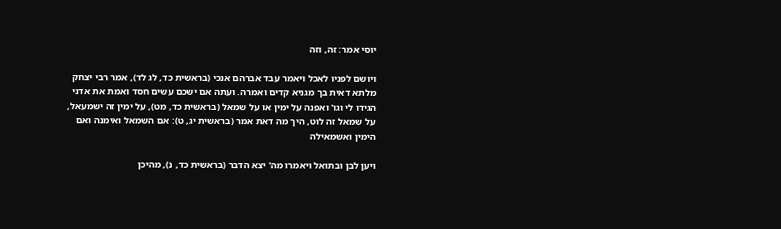יוסי אמר: זה, וזה

ויושם לפניו לאכל ויאמר עבד אברהם אנכי (בראשית כד, לג לד), אמר רבי יצחק מלתא דאית בך מגניא קדים ואמרה. ועתה אם ישכם עשים חסד ואמת את אדני הגידו לי וגו' ואפנה על ימין או על שמאל (בראשית כד, מט), על ימין זה ישמעאל, על שמאל זה לוט, היך מה דאת אמר (בראשית יג, ט): אם השמאל ואימנה ואם הימין ואשמאילה

ויען לבן ובתואל ויאמרו מה' יצא הדבר (בראשית כד, נ), מהיכן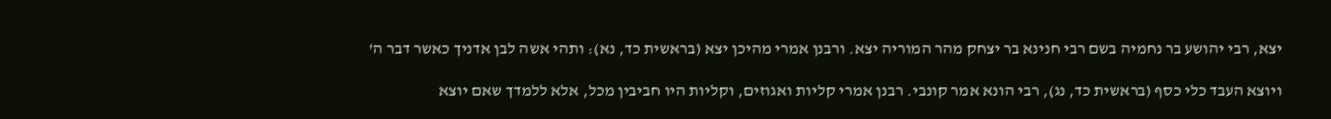יצא, רבי יהושע בר נחמיה בשם רבי חנינא בר יצחק מהר המוריה יצא. ורבנן אמרי מהיכן יצא (בראשית כד, נא): ותהי אשה לבן אדניך כאשר דבר ה'

ויוצא העבד כלי כסף (בראשית כד, נג), רבי הונא אמר קונבי. רבנן אמרי קליות ואגוזים, וקליות היו חביבין מכל, אלא ללמדך שאם יוצא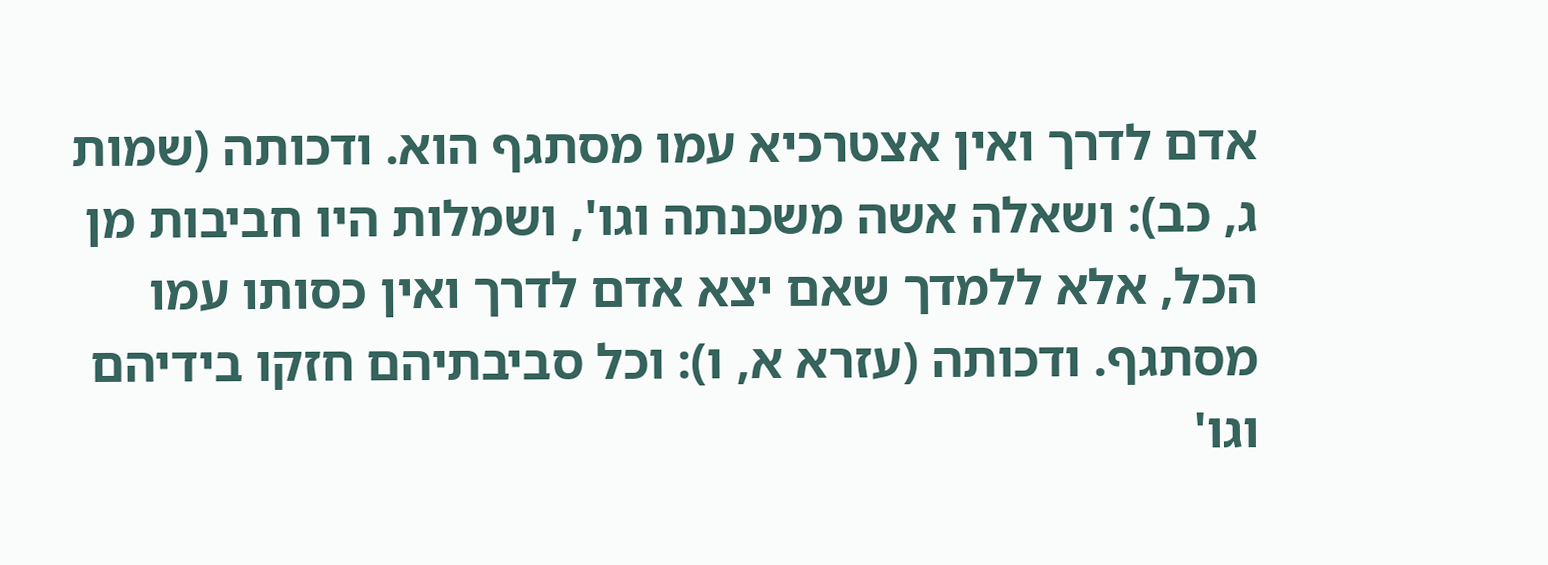אדם לדרך ואין אצטרכיא עמו מסתגף הוא. ודכותה (שמות ג, כב): ושאלה אשה משכנתה וגו', ושמלות היו חביבות מן הכל, אלא ללמדך שאם יצא אדם לדרך ואין כסותו עמו מסתגף. ודכותה (עזרא א, ו): וכל סביבתיהם חזקו בידיהם וגו'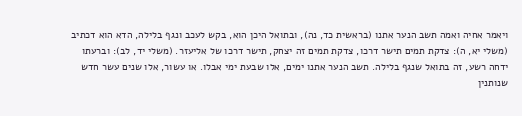ויאמר אחיה ואמה תשב הנער אתנו (בראשית כד, נה), ובתואל היכן הוא, בקש לעכב ונגף בלילה, הדא הוא דכתיב (משלי יא, ה): צדקת תמים תישר דרכו, צדקת תמים זה יצחק, תישר דרכו של אליעזר. (משלי יד, לב): וברעתו ידחה רשע, זה בתואל שנגף בלילה. תשב הנער אתנו ימים, אלו שבעת ימי אבלו. או עשור, אלו שנים עשר חדש שנותנין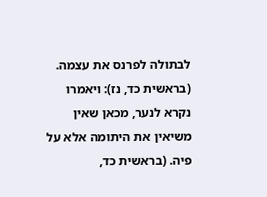לבתולה לפרנס את עצמה. (בראשית כד, נז): ויאמרו נקרא לנער, מכאן שאין משיאין את היתומה אלא על פיה. (בראשית כד,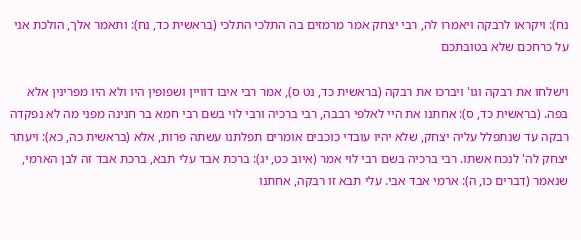נח): ויקראו לרבקה ויאמרו לה, רבי יצחק אמר מרמזים בה התלכי התלכי (בראשית כד, נח): ותאמר אלך, הולכת אני על כרחכם שלא בטובתכם

וישלחו את רבקה וגו' ויברכו את רבקה (בראשית כד, נט ס), אמר רבי איבו דוויין ושפופין היו ולא היו מפרינין אלא בפה. (בראשית כד, ס): אחתנו את היי לאלפי רבבה, רבי ברכיה ורבי לוי בשם רבי חמא בר חנינה מפני מה לא נפקדה רבקה עד שנתפלל עליה יצחק, שלא יהיו עובדי כוכבים אומרים תפלתנו עשתה פרות, אלא (בראשית כה, כא): ויעתר יצחק לה' לנכח אשתו. רבי ברכיה בשם רבי לוי אמר (איוב כט, יג): ברכת אבד עלי תבא, ברכת אבד זה לבן הארמי, שנאמר (דברים כו, ה): ארמי אבד אבי. עלי תבא זו רבקה, אחתנו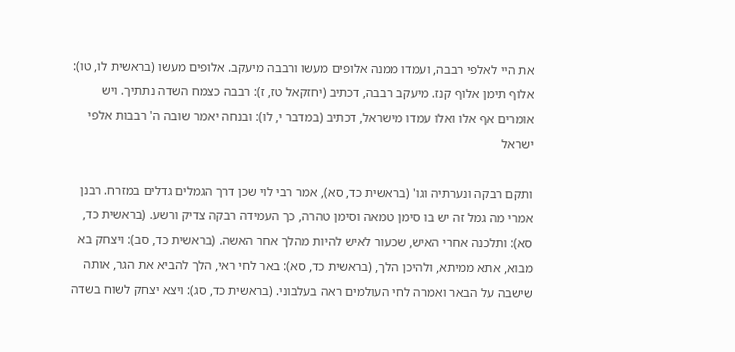את היי לאלפי רבבה, ועמדו ממנה אלופים מעשו ורבבה מיעקב. אלופים מעשו (בראשית לו, טו): אלוף תימן אלוף קנז. מיעקב רבבה, דכתיב (יחזקאל טז, ז): רבבה כצמח השדה נתתיך. ויש אומרים אף אלו ואלו עמדו מישראל, דכתיב (במדבר י, לו): ובנחה יאמר שובה ה' רבבות אלפי ישראל

ותקם רבקה ונערתיה וגו' (בראשית כד, סא), אמר רבי לוי שכן דרך הגמלים גדלים במזרח. רבנן אמרי מה גמל זה יש בו סימן טמאה וסימן טהרה, כך העמידה רבקה צדיק ורשע. (בראשית כד, סא): ותלכנה אחרי האיש, שכעור לאיש להיות מהלך אחר האשה. (בראשית כד, סב): ויצחק בא מבוא, אתא ממיתא, ולהיכן הלך, (בראשית כד, סא): באר לחי ראי, הלך להביא את הגר, אותה שישבה על הבאר ואמרה לחי העולמים ראה בעלבוני. (בראשית כד, סג): ויצא יצחק לשוח בשדה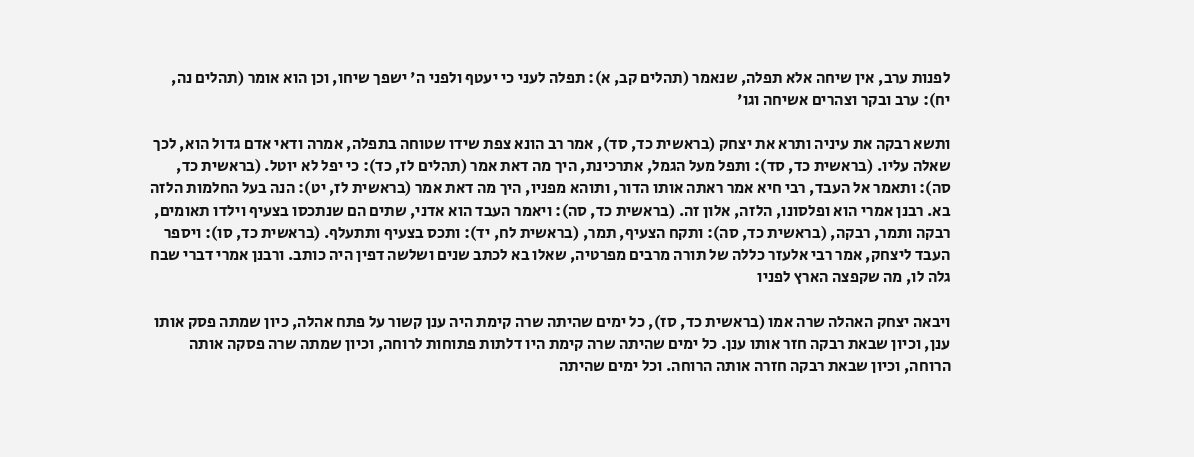לפנות ערב, אין שיחה אלא תפלה, שנאמר (תהלים קב, א): תפלה לעני כי יעטף ולפני ה' ישפך שיחו, וכן הוא אומר (תהלים נה, יח): ערב ובקר וצהרים אשיחה וגו'

ותשא רבקה את עיניה ותרא את יצחק (בראשית כד, סד), אמר רב הונא צפת שידו שטוחה בתפלה, אמרה ודאי אדם גדול הוא, לכך שאלה עליו. (בראשית כד, סד): ותפל מעל הגמל, אתרכינת, היך מה דאת אמר (תהלים לז, כד): כי יפל לא יוטל. (בראשית כד, סה): ותאמר אל העבד, רבי חיא אמר ראתה אותו הדור, ותוהא מפניו, היך מה דאת אמר (בראשית לז, יט): הנה בעל החלמות הלזה בא. רבנן אמרי הוא ופלסונו, הלזה, אלון זה. (בראשית כד, סה): ויאמר העבד הוא אדני, שתים הם שנתכסו בצעיף וילדו תאומים, רבקה ותמר, רבקה, (בראשית כד, סה): ותקח הצעיף, תמר, (בראשית לח, יד): ותכס בצעיף ותתעלף. (בראשית כד, סו): ויספר העבד ליצחק, אמר רבי אלעזר כללה של תורה מרבים מפרטיה, שאלו בא לכתב שנים ושלשה דפין היה כותב. ורבנן אמרי דברי שבח גלה לו, מה שקפצה הארץ לפניו

ויבאה יצחק האהלה שרה אמו (בראשית כד, סז), כל ימים שהיתה שרה קימת היה ענן קשור על פתח אהלה, כיון שמתה פסק אותו ענן, וכיון שבאת רבקה חזר אותו ענן. כל ימים שהיתה שרה קימת היו דלתות פתוחות לרוחה, וכיון שמתה שרה פסקה אותה הרוחה, וכיון שבאת רבקה חזרה אותה הרוחה. וכל ימים שהיתה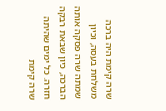שרה קימת היה ברכה משלחת בעסה, וכיון שמתה שרה פסקה אותה הברכה, כיון שבאת רבקה חזרה. כל ימים שהיתה שרה קימת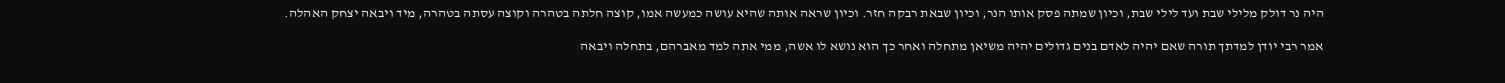היה נר דולק מלילי שבת ועד לילי שבת, וכיון שמתה פסק אותו הנר, וכיון שבאת רבקה חזר. וכיון שראה אותה שהיא עושה כמעשה אמו, קוצה חלתה בטהרה וקוצה עסתה בטהרה, מיד ויבאה יצחק האהלה.

אמר רבי יודן למדתך תורה שאם יהיה לאדם בנים גדולים יהיה משיאן מתחלה ואחר כך הוא נושא לו אשה, ממי אתה למד מאברהם, בתחלה ויבאה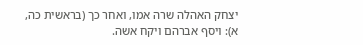יצחק האהלה שרה אמו, ואחר כך (בראשית כה, א): ויסף אברהם ויקח אשה.